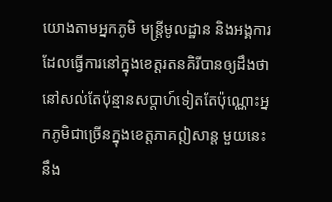យោងតាមអ្នកភូមិ មន្ត្រីមូលដ្ឋាន និងអង្គការដែលធ្វើការនៅក្នុងខេត្តរតនគិរីបានឲ្យដឹងថា នៅសល់តែប៉ុន្មានសប្តាហ៍ទៀតតែប៉ុណ្ណោះអ្នកភូមិជាច្រើនក្នុងខេត្តភាគឦសាន្ត មួយនេះនឹង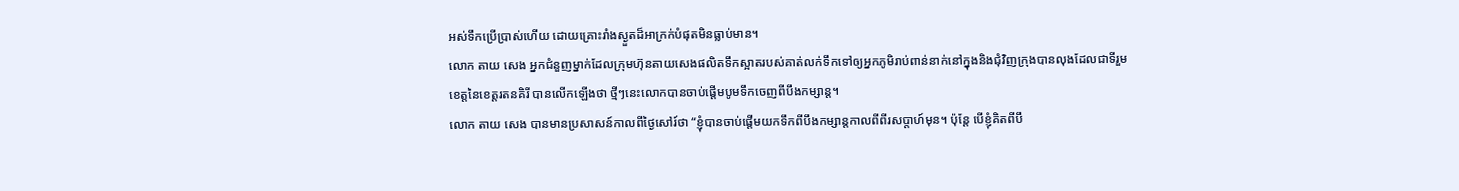អស់ទឹកប្រើប្រាស់ហើយ ដោយគ្រោះរាំងស្ងួតដ៏អាក្រក់បំផុតមិនធ្លាប់មាន។
លោក តាយ សេង អ្នកជំនួញម្នាក់ដែលក្រុមហ៊ុនតាយសេងផលិតទឹកស្អាតរបស់គាត់លក់ទឹកទៅឲ្យអ្នកភូមិរាប់ពាន់នាក់នៅក្នុងនិងជុំវិញក្រុងបានលុងដែលជាទីរួមខេត្តនៃខេត្តរតនគិរី បានលើកឡើងថា ថ្មីៗនេះលោកបានចាប់ផ្តើមបូមទឹកចេញពីបឹងកម្សាន្ត។
លោក តាយ សេង បានមានប្រសាសន៍កាលពីថ្ងៃសៅរ៍ថា “ខ្ញុំបានចាប់ផ្តើមយកទឹកពីបឹងកម្សាន្តកាលពីពីរសប្តាហ៍មុន។ ប៉ុន្តែ បើខ្ញុំគិតពីបឹ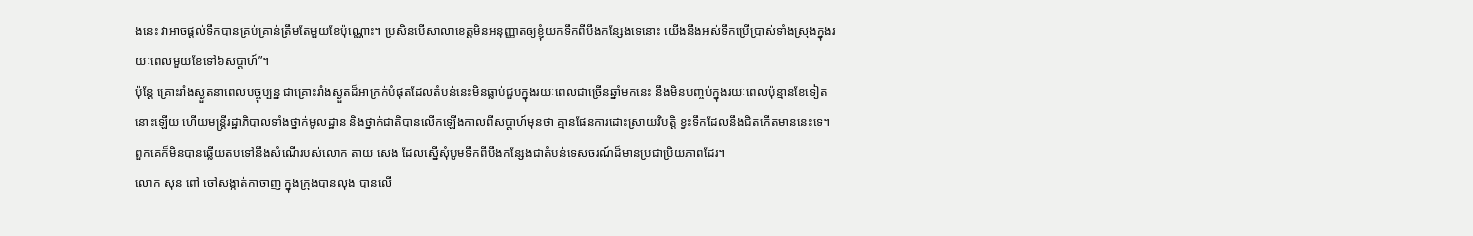ងនេះ វាអាចផ្តល់ទឹកបានគ្រប់គ្រាន់ត្រឹមតែមួយខែប៉ុណ្ណោះ។ ប្រសិនបើសាលាខេត្តមិនអនុញ្ញាតឲ្យខ្ញុំយកទឹកពីបឹងកន្សែងទេនោះ យើងនឹងអស់ទឹកប្រើប្រាស់ទាំងស្រុងក្នុងរយៈពេលមួយខែទៅ៦សប្តាហ៍”។
ប៉ុន្តែ គ្រោះរាំងស្ងួតនាពេលបច្ចុប្បន្ន ជាគ្រោះរាំងស្ងួតដ៏អាក្រក់បំផុតដែលតំបន់នេះមិនធ្លាប់ជួបក្នុងរយៈពេលជាច្រើនឆ្នាំមកនេះ នឹងមិនបញ្ចប់ក្នុងរយៈពេលប៉ុន្មានខែទៀតនោះឡើយ ហើយមន្ត្រីរដ្ឋាភិបាលទាំងថ្នាក់មូលដ្ឋាន និងថ្នាក់ជាតិបានលើកឡើងកាលពីសប្តាហ៍មុនថា គ្មានផែនការដោះស្រាយវិបត្តិ ខ្វះទឹកដែលនឹងជិតកើតមាននេះទេ។ ពួកគេក៏មិនបានឆ្លើយតបទៅនឹងសំណើរបស់លោក តាយ សេង ដែលស្នើសុំបូមទឹកពីបឹងកន្សែងជាតំបន់ទេសចរណ៍ដ៏មានប្រជាប្រិយភាពដែរ។
លោក សុន ពៅ ចៅសង្កាត់កាចាញ ក្នុងក្រុងបានលុង បានលើ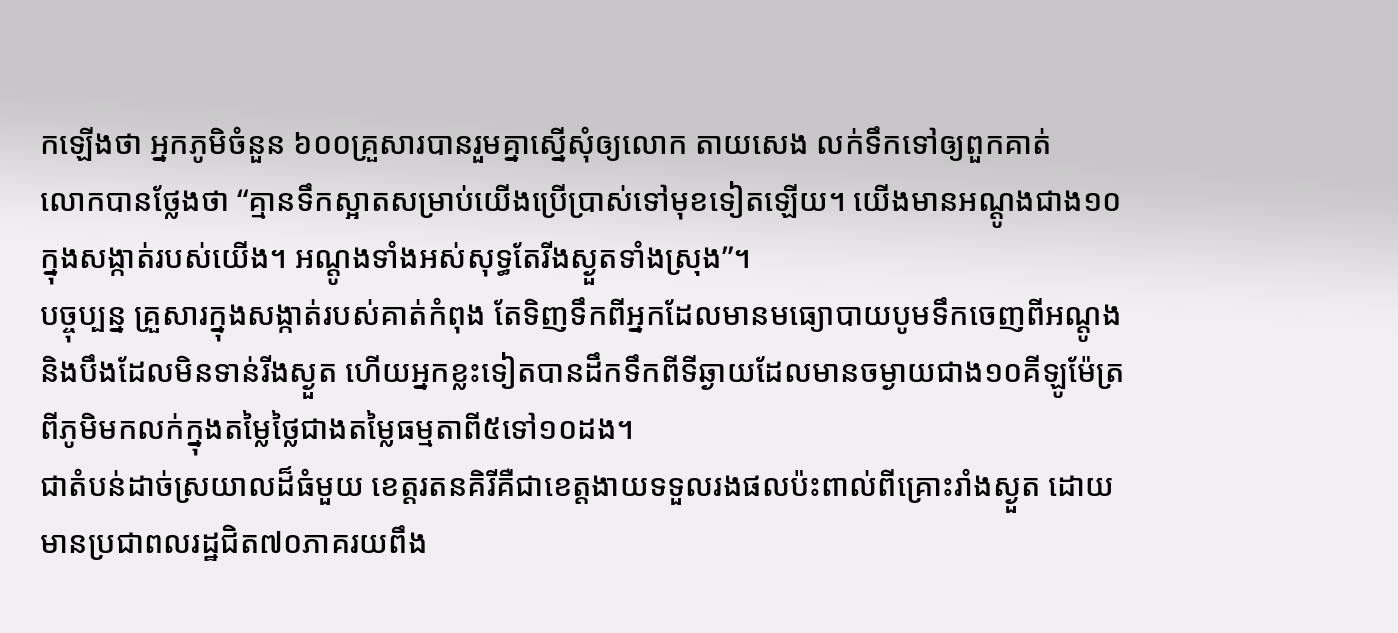កឡើងថា អ្នកភូមិចំនួន ៦០០គ្រួសារបានរួមគ្នាស្នើសុំឲ្យលោក តាយសេង លក់ទឹកទៅឲ្យពួកគាត់
លោកបានថ្លែងថា “គ្មានទឹកស្អាតសម្រាប់យើងប្រើប្រាស់ទៅមុខទៀតឡើយ។ យើងមានអណ្តូងជាង១០ក្នុងសង្កាត់របស់យើង។ អណ្តូងទាំងអស់សុទ្ធតែរីងស្ងួតទាំងស្រុង”។
បច្ចុប្បន្ន គ្រួសារក្នុងសង្កាត់របស់គាត់កំពុង តែទិញទឹកពីអ្នកដែលមានមធ្យោបាយបូមទឹកចេញពីអណ្តូង និងបឹងដែលមិនទាន់រីងស្ងួត ហើយអ្នកខ្លះទៀតបានដឹកទឹកពីទីឆ្ងាយដែលមានចម្ងាយជាង១០គីឡូម៉ែត្រពីភូមិមកលក់ក្នុងតម្លៃថ្លៃជាងតម្លៃធម្មតាពី៥ទៅ១០ដង។
ជាតំបន់ដាច់ស្រយាលដ៏ធំមួយ ខេត្តរតនគិរីគឺជាខេត្តងាយទទួលរងផលប៉ះពាល់ពីគ្រោះរាំងស្ងួត ដោយមានប្រជាពលរដ្ឋជិត៧០ភាគរយពឹង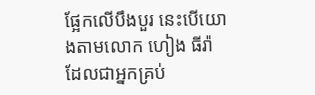ផ្អែកលើបឹងបួរ នេះបើយោងតាមលោក ហៀង ធីរ៉ា ដែលជាអ្នកគ្រប់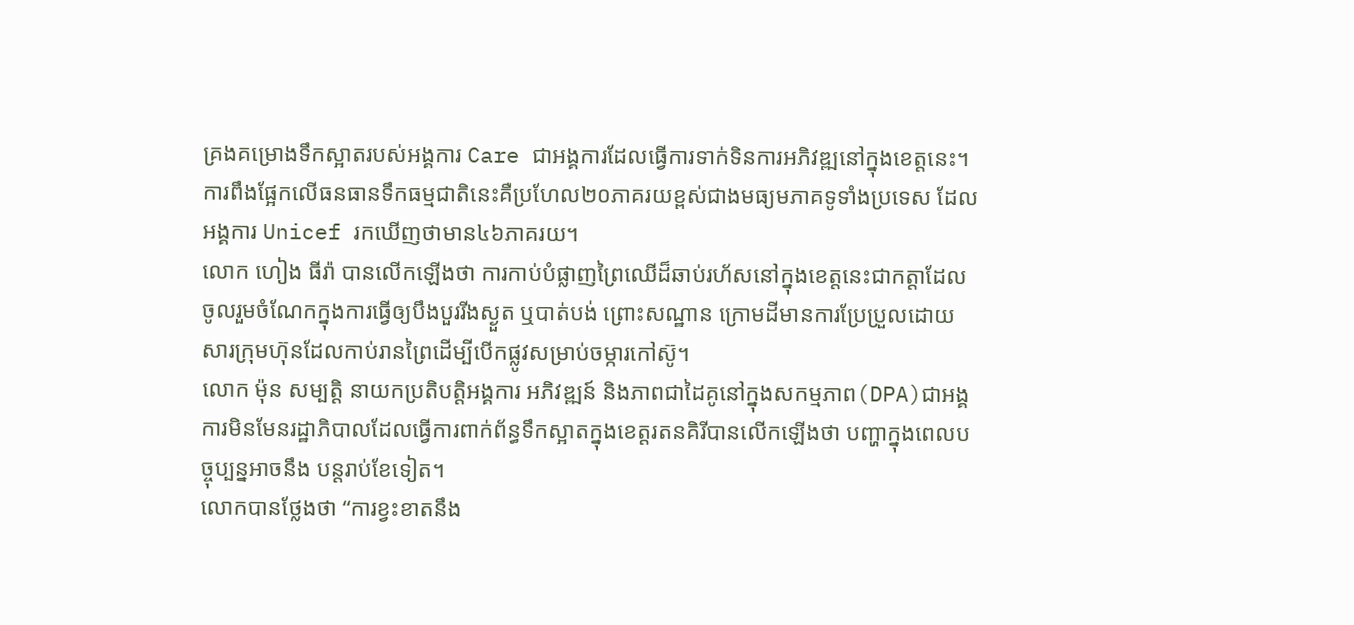គ្រងគម្រោងទឹកស្អាតរបស់អង្គការ Care ជាអង្គការដែលធ្វើការទាក់ទិនការអភិវឌ្ឍនៅក្នុងខេត្តនេះ។
ការពឹងផ្អែកលើធនធានទឹកធម្មជាតិនេះគឺប្រហែល២០ភាគរយខ្ពស់ជាងមធ្យមភាគទូទាំងប្រទេស ដែលអង្គការ Unicef រកឃើញថាមាន៤៦ភាគរយ។
លោក ហៀង ធីរ៉ា បានលើកឡើងថា ការកាប់បំផ្លាញព្រៃឈើដ៏ឆាប់រហ័សនៅក្នុងខេត្តនេះជាកត្តាដែលចូលរួមចំណែកក្នុងការធ្វើឲ្យបឹងបួររីងស្ងួត ឬបាត់បង់ ព្រោះសណ្ឋាន ក្រោមដីមានការប្រែប្រួលដោយសារក្រុមហ៊ុនដែលកាប់រានព្រៃដើម្បីបើកផ្លូវសម្រាប់ចម្ការកៅស៊ូ។
លោក ម៉ុន សម្បត្តិ នាយកប្រតិបត្តិអង្គការ អភិវឌ្ឍន៍ និងភាពជាដៃគូនៅក្នុងសកម្មភាព(DPA)ជាអង្គការមិនមែនរដ្ឋាភិបាលដែលធ្វើការពាក់ព័ន្ធទឹកស្អាតក្នុងខេត្តរតនគិរីបានលើកឡើងថា បញ្ហាក្នុងពេលបច្ចុប្បន្នអាចនឹង បន្តរាប់ខែទៀត។
លោកបានថ្លែងថា “ការខ្វះខាតនឹង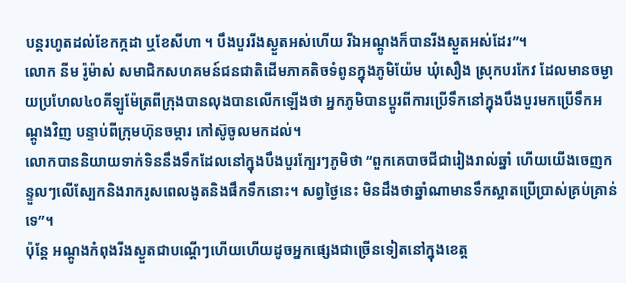បន្តរហូតដល់ខែកក្កដា ឬខែសីហា ។ បឹងបួររីងស្ងួតអស់ហើយ រីឯអណ្តូងក៏បានរីងស្ងួតអស់ដែរ”។
លោក នីម រ៉ូម៉ាស់ សមាជិកសហគមន៍ជនជាតិដើមភាគតិចទំពូនក្នុងភូមិយ៉ែម ឃុំសឿង ស្រុកបរកែវ ដែលមានចម្ងាយប្រហែល៤០គីឡូម៉ែត្រពីក្រុងបានលុងបានលើកឡើងថា អ្នកភូមិបានប្តូរពីការប្រើទឹកនៅក្នុងបឹងបួរមកប្រើទឹកអណ្តូងវិញ បន្ទាប់ពីក្រុមហ៊ុនចម្ការ កៅស៊ូចូលមកដល់។
លោកបាននិយាយទាក់ទិននឹងទឹកដែលនៅក្នុងបឹងបួរក្បែរៗភូមិថា “ពួកគេបាចជីជារៀងរាល់ឆ្នាំ ហើយយើងចេញកន្ទួលៗលើស្បែកនិងរាករូសពេលងូតនិងផឹកទឹកនោះ។ សព្វថ្ងៃនេះ មិនដឹងថាឆ្នាំណាមានទឹកស្អាតប្រើប្រាស់គ្រប់គ្រាន់ទេ”។
ប៉ុន្តែ អណ្តូងកំពុងរីងស្ងួតជាបណ្តើៗហើយហើយដូចអ្នកផ្សេងជាច្រើនទៀតនៅក្នុងខេត្ត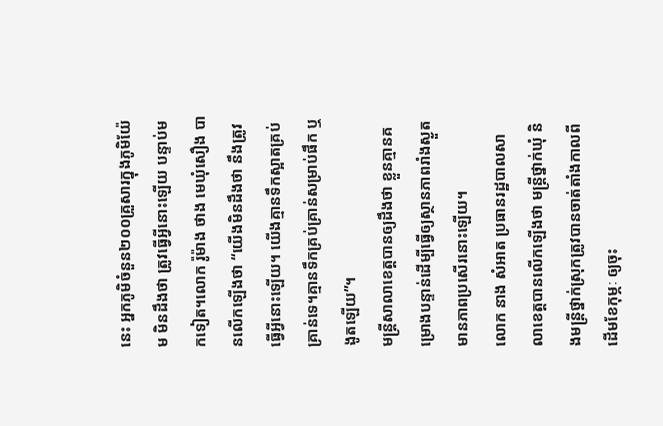នេះ អ្នកភូមិចំនួន២០០គ្រួសារក្នុងភូមិយ៉ែម មិនដឹងថា ត្រូវធ្វើអ្វីនោះឡើយ បន្ទាប់មកទៀត។លោក រ៉ូម៉ាង ថាង មេឃុំសឿង បានលើកឡើងថា “យើងមិនដឹងថា នឹងត្រូវធ្វើអ្វីនោះឡើយ។ យើងគ្មានទឹកស្អាតគ្រប់គ្រាន់ទេ។គ្មានទឹកគ្រប់គ្រាន់សម្រាប់ផឹក ឬងូតឡើយ”។
មន្ត្រីសាលាខេត្តបានឲ្យដឹងថា ខ្លួនគ្មានគម្រោងបន្ទាន់ដើម្បីធ្វើឲ្យស្ថានភាពរាំងស្ងួតមានភាពប្រសើរនោះឡើយ។
លោក នាង សំអាត ប្រធានរដ្ឋបាលសាលាខេត្តបានលើកឡើងថា មន្ត្រីថ្នាក់ឃុំ និងមន្ត្រីថ្នាក់ស្រុកត្រូវបានចាត់តាំងកាលពីដើមខែកុម្ភៈ ឲ្យចុះ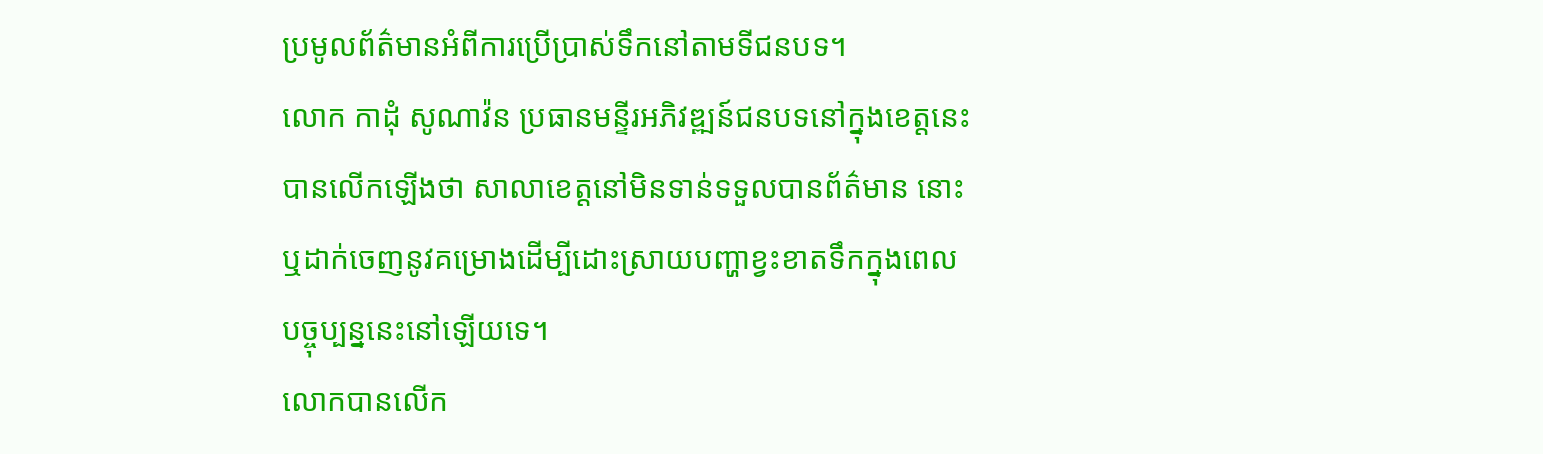ប្រមូលព័ត៌មានអំពីការប្រើប្រាស់ទឹកនៅតាមទីជនបទ។
លោក កាដុំ សូណាវ៉ន ប្រធានមន្ទីរអភិវឌ្ឍន៍ជនបទនៅក្នុងខេត្តនេះបានលើកឡើងថា សាលាខេត្តនៅមិនទាន់ទទួលបានព័ត៌មាន នោះ ឬដាក់ចេញនូវគម្រោងដើម្បីដោះស្រាយបញ្ហាខ្វះខាតទឹកក្នុងពេលបច្ចុប្បន្ននេះនៅឡើយទេ។
លោកបានលើក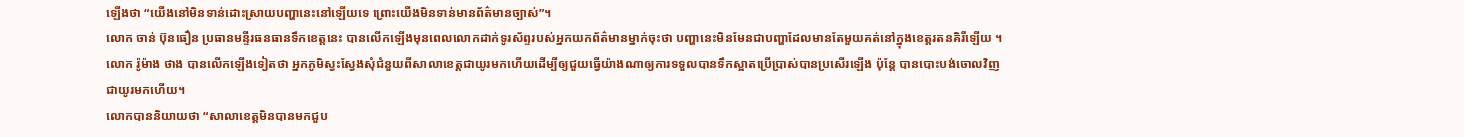ឡើងថា “យើងនៅមិនទាន់ដោះស្រាយបញ្ហានេះនៅឡើយទេ ព្រោះយើងមិនទាន់មានព័ត៌មានច្បាស់”។
លោក ចាន់ ប៊ុនធឿន ប្រធានមន្ទីរធនធានទឹកខេត្តនេះ បានលើកឡើងមុនពេលលោកដាក់ទូរស័ព្ទរបស់អ្នកយកព័ត៌មានម្នាក់ចុះថា បញ្ហានេះមិនមែនជាបញ្ហាដែលមានតែមួយគត់នៅក្នុងខេត្តរតនគិរីឡើយ ។
លោក រ៉ូម៉ាង ថាង បានលើកឡើងទៀតថា អ្នកភូមិស្វះស្វែងសុំជំនួយពីសាលាខេត្តជាយូរមកហើយដើម្បីឲ្យជួយធ្វើយ៉ាងណាឲ្យការទទួលបានទឹកស្អាតប្រើប្រាស់បានប្រសើរឡើង ប៉ុន្តែ បានបោះបង់ចោលវិញជាយូរមកហើយ។
លោកបាននិយាយថា “សាលាខេត្តមិនបានមកជួប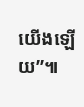យើងឡើយ”៕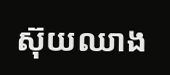ស៊ុយឈាង